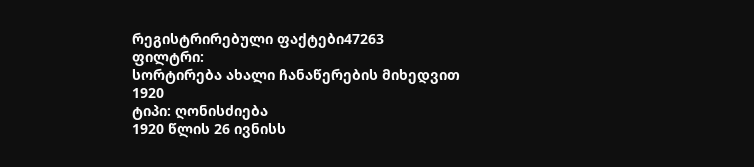რეგისტრირებული ფაქტები47263
ფილტრი:
სორტირება ახალი ჩანაწერების მიხედვით
1920
ტიპი: ღონისძიება
1920 წლის 26 ივნისს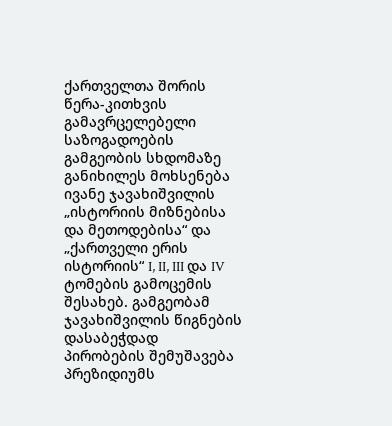ქართველთა შორის წერა-კითხვის გამავრცელებელი საზოგადოების გამგეობის სხდომაზე განიხილეს მოხსენება ივანე ჯავახიშვილის „ისტორიის მიზნებისა და მეთოდებისა“ და „ქართველი ერის ისტორიის“ I, II, III და IV ტომების გამოცემის შესახებ. გამგეობამ ჯავახიშვილის წიგნების დასაბეჭდად პირობების შემუშავება პრეზიდიუმს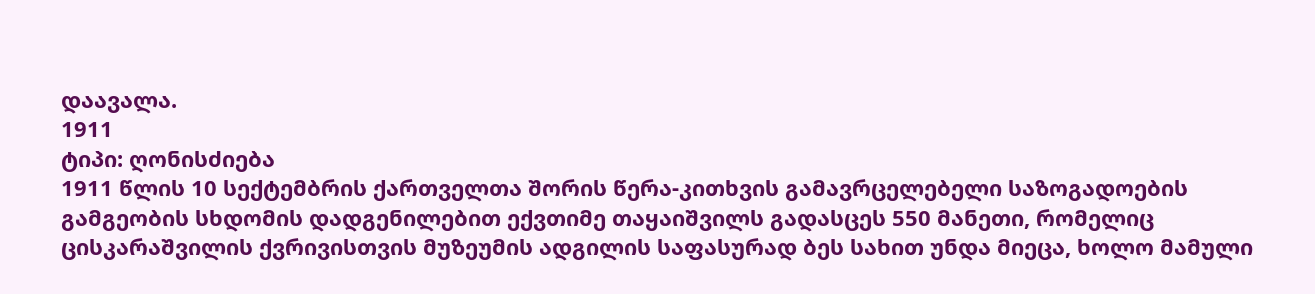დაავალა.
1911
ტიპი: ღონისძიება
1911 წლის 10 სექტემბრის ქართველთა შორის წერა-კითხვის გამავრცელებელი საზოგადოების გამგეობის სხდომის დადგენილებით ექვთიმე თაყაიშვილს გადასცეს 550 მანეთი, რომელიც ცისკარაშვილის ქვრივისთვის მუზეუმის ადგილის საფასურად ბეს სახით უნდა მიეცა, ხოლო მამული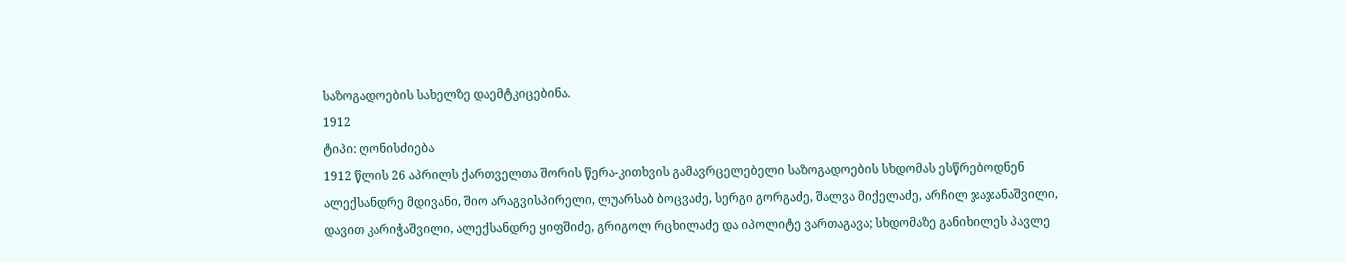საზოგადოების სახელზე დაემტკიცებინა.
1912
ტიპი: ღონისძიება
1912 წლის 26 აპრილს ქართველთა შორის წერა-კითხვის გამავრცელებელი საზოგადოების სხდომას ესწრებოდნენ ალექსანდრე მდივანი, შიო არაგვისპირელი, ლუარსაბ ბოცვაძე, სერგი გორგაძე, შალვა მიქელაძე, არჩილ ჯაჯანაშვილი, დავით კარიჭაშვილი, ალექსანდრე ყიფშიძე, გრიგოლ რცხილაძე და იპოლიტე ვართაგავა; სხდომაზე განიხილეს პავლე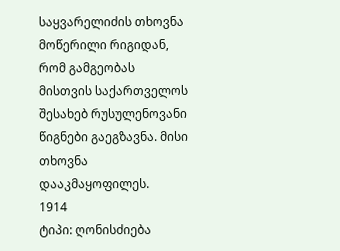საყვარელიძის თხოვნა მოწერილი რიგიდან, რომ გამგეობას მისთვის საქართველოს შესახებ რუსულენოვანი წიგნები გაეგზავნა. მისი თხოვნა დააკმაყოფილეს.
1914
ტიპი: ღონისძიება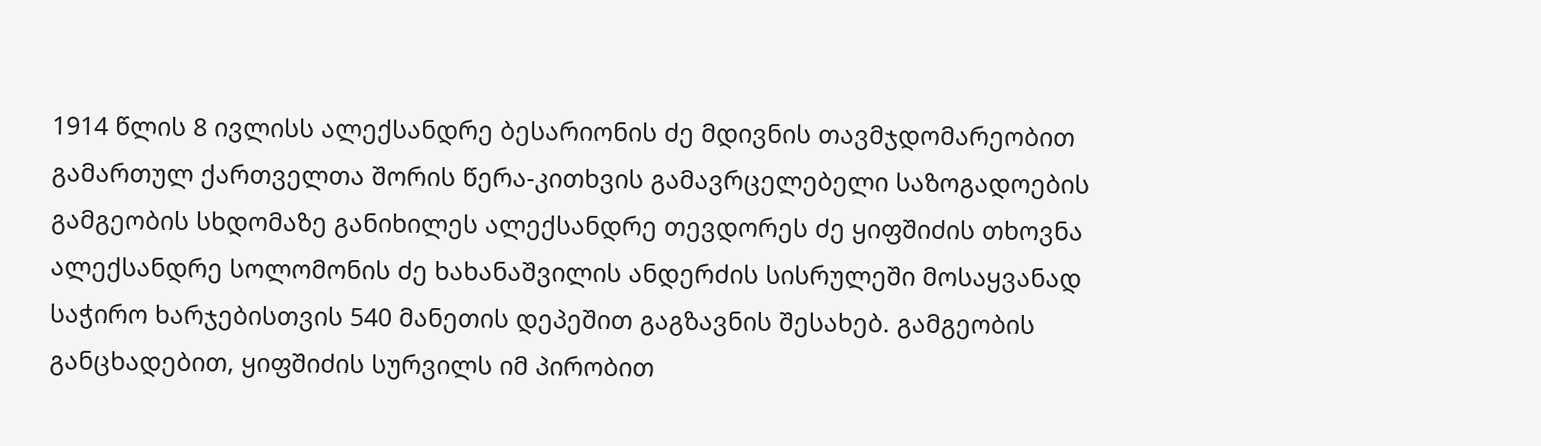1914 წლის 8 ივლისს ალექსანდრე ბესარიონის ძე მდივნის თავმჯდომარეობით გამართულ ქართველთა შორის წერა-კითხვის გამავრცელებელი საზოგადოების გამგეობის სხდომაზე განიხილეს ალექსანდრე თევდორეს ძე ყიფშიძის თხოვნა ალექსანდრე სოლომონის ძე ხახანაშვილის ანდერძის სისრულეში მოსაყვანად საჭირო ხარჯებისთვის 540 მანეთის დეპეშით გაგზავნის შესახებ. გამგეობის განცხადებით, ყიფშიძის სურვილს იმ პირობით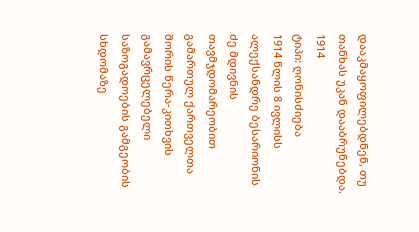დააკმაყოფილებდნენ, თუ თანხას უკან დააბრუნებდა.
1914
ტიპი: ღონისძიება
1914 წლის 8 ივლისს ალექსანდრე ბესარიონის ძე მდივნის თავმჯდომარეობით გამართულ ქართველთა შორის წერა-კითხვის გამავრცელებელი საზოგადოების გამგეობის სხდომაზე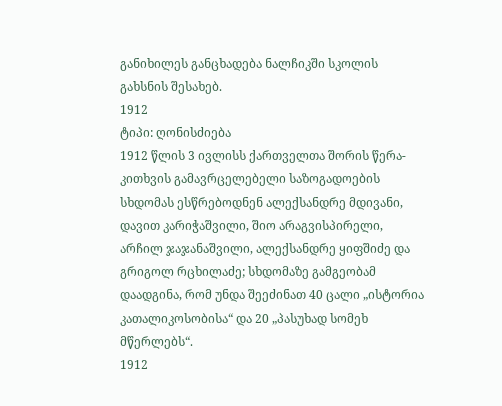განიხილეს განცხადება ნალჩიკში სკოლის გახსნის შესახებ.
1912
ტიპი: ღონისძიება
1912 წლის 3 ივლისს ქართველთა შორის წერა-კითხვის გამავრცელებელი საზოგადოების სხდომას ესწრებოდნენ ალექსანდრე მდივანი, დავით კარიჭაშვილი, შიო არაგვისპირელი, არჩილ ჯაჯანაშვილი, ალექსანდრე ყიფშიძე და გრიგოლ რცხილაძე; სხდომაზე გამგეობამ დაადგინა, რომ უნდა შეეძინათ 40 ცალი „ისტორია კათალიკოსობისა“ და 20 „პასუხად სომეხ მწერლებს“.
1912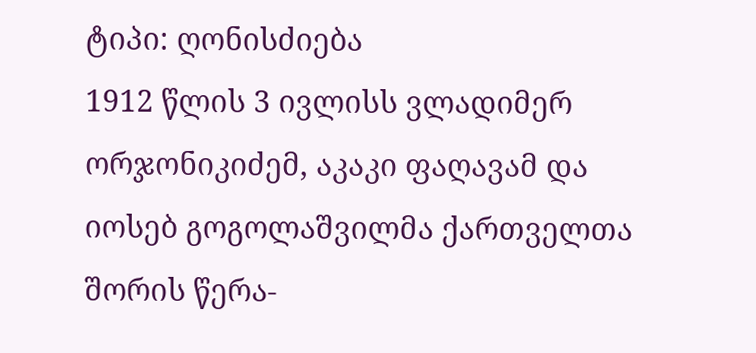ტიპი: ღონისძიება
1912 წლის 3 ივლისს ვლადიმერ ორჯონიკიძემ, აკაკი ფაღავამ და იოსებ გოგოლაშვილმა ქართველთა შორის წერა-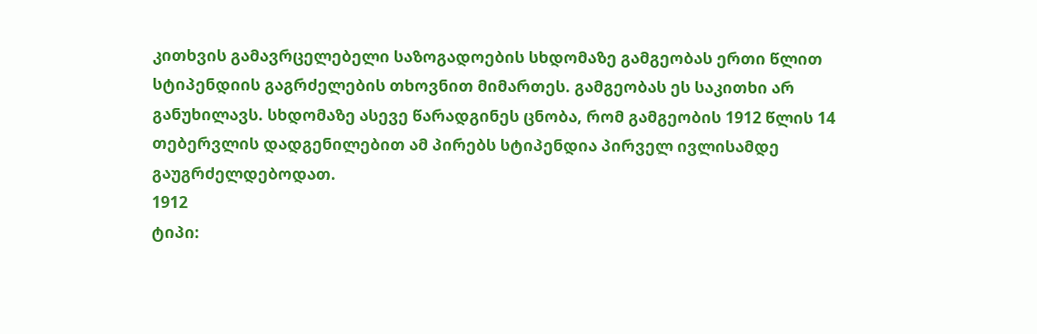კითხვის გამავრცელებელი საზოგადოების სხდომაზე გამგეობას ერთი წლით სტიპენდიის გაგრძელების თხოვნით მიმართეს. გამგეობას ეს საკითხი არ განუხილავს. სხდომაზე ასევე წარადგინეს ცნობა, რომ გამგეობის 1912 წლის 14 თებერვლის დადგენილებით ამ პირებს სტიპენდია პირველ ივლისამდე გაუგრძელდებოდათ.
1912
ტიპი: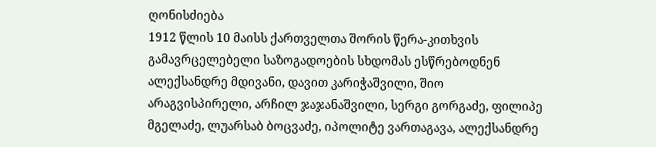ღონისძიება
1912 წლის 10 მაისს ქართველთა შორის წერა-კითხვის გამავრცელებელი საზოგადოების სხდომას ესწრებოდნენ ალექსანდრე მდივანი, დავით კარიჭაშვილი, შიო არაგვისპირელი, არჩილ ჯაჯანაშვილი, სერგი გორგაძე, ფილიპე მგელაძე, ლუარსაბ ბოცვაძე, იპოლიტე ვართაგავა, ალექსანდრე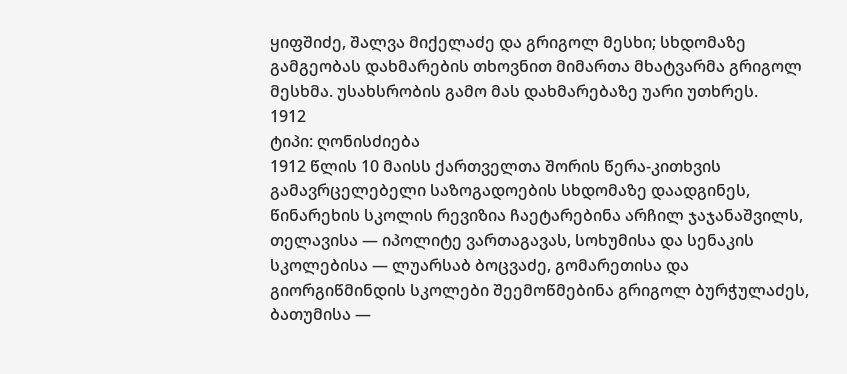ყიფშიძე, შალვა მიქელაძე და გრიგოლ მესხი; სხდომაზე გამგეობას დახმარების თხოვნით მიმართა მხატვარმა გრიგოლ მესხმა. უსახსრობის გამო მას დახმარებაზე უარი უთხრეს.
1912
ტიპი: ღონისძიება
1912 წლის 10 მაისს ქართველთა შორის წერა-კითხვის გამავრცელებელი საზოგადოების სხდომაზე დაადგინეს, წინარეხის სკოლის რევიზია ჩაეტარებინა არჩილ ჯაჯანაშვილს, თელავისა — იპოლიტე ვართაგავას, სოხუმისა და სენაკის სკოლებისა — ლუარსაბ ბოცვაძე, გომარეთისა და გიორგიწმინდის სკოლები შეემოწმებინა გრიგოლ ბურჭულაძეს, ბათუმისა —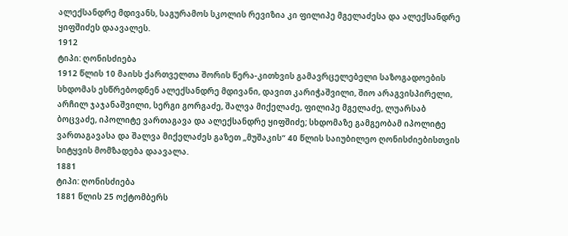ალექსანდრე მდივანს, საგურამოს სკოლის რევიზია კი ფილიპე მგელაძესა და ალექსანდრე ყიფშიძეს დაავალეს.
1912
ტიპი: ღონისძიება
1912 წლის 10 მაისს ქართველთა შორის წერა-კითხვის გამავრცელებელი საზოგადოების სხდომას ესწრებოდნენ ალექსანდრე მდივანი, დავით კარიჭაშვილი, შიო არაგვისპირელი, არჩილ ჯაჯანაშვილი, სერგი გორგაძე, შალვა მიქელაძე, ფილიპე მგელაძე, ლუარსაბ ბოცვაძე, იპოლიტე ვართაგავა და ალექსანდრე ყიფშიძე; სხდომაზე გამგეობამ იპოლიტე ვართაგავასა და შალვა მიქელაძეს გაზეთ „მუშაკის“ 40 წლის საიუბილეო ღონისძიებისთვის სიტყვის მომზადება დაავალა.
1881
ტიპი: ღონისძიება
1881 წლის 25 ოქტომბერს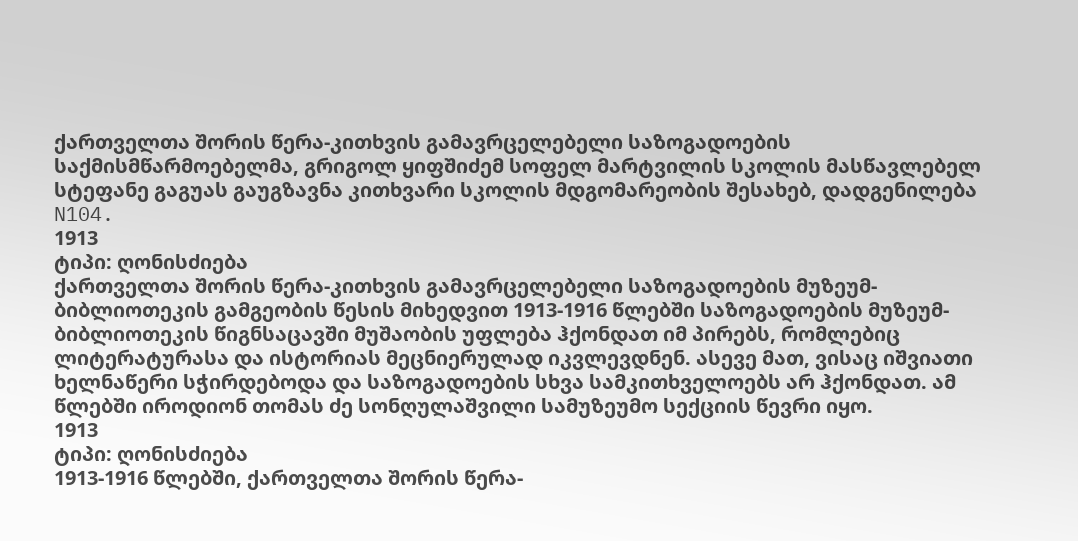ქართველთა შორის წერა-კითხვის გამავრცელებელი საზოგადოების საქმისმწარმოებელმა, გრიგოლ ყიფშიძემ სოფელ მარტვილის სკოლის მასწავლებელ სტეფანე გაგუას გაუგზავნა კითხვარი სკოლის მდგომარეობის შესახებ, დადგენილება N104.
1913
ტიპი: ღონისძიება
ქართველთა შორის წერა-კითხვის გამავრცელებელი საზოგადოების მუზეუმ-ბიბლიოთეკის გამგეობის წესის მიხედვით 1913-1916 წლებში საზოგადოების მუზეუმ-ბიბლიოთეკის წიგნსაცავში მუშაობის უფლება ჰქონდათ იმ პირებს, რომლებიც ლიტერატურასა და ისტორიას მეცნიერულად იკვლევდნენ. ასევე მათ, ვისაც იშვიათი ხელნაწერი სჭირდებოდა და საზოგადოების სხვა სამკითხველოებს არ ჰქონდათ. ამ წლებში იროდიონ თომას ძე სონღულაშვილი სამუზეუმო სექციის წევრი იყო.
1913
ტიპი: ღონისძიება
1913-1916 წლებში, ქართველთა შორის წერა-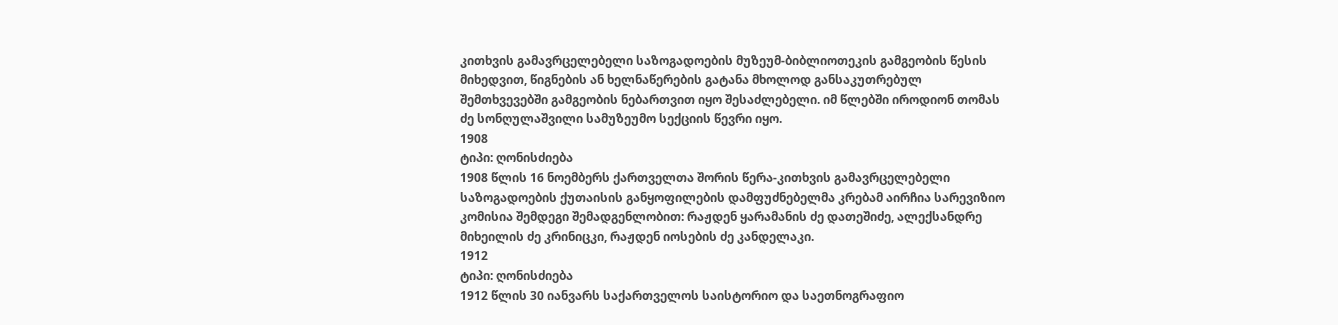კითხვის გამავრცელებელი საზოგადოების მუზეუმ-ბიბლიოთეკის გამგეობის წესის მიხედვით, წიგნების ან ხელნაწერების გატანა მხოლოდ განსაკუთრებულ შემთხვევებში გამგეობის ნებართვით იყო შესაძლებელი. იმ წლებში იროდიონ თომას ძე სონღულაშვილი სამუზეუმო სექციის წევრი იყო.
1908
ტიპი: ღონისძიება
1908 წლის 16 ნოემბერს ქართველთა შორის წერა-კითხვის გამავრცელებელი საზოგადოების ქუთაისის განყოფილების დამფუძნებელმა კრებამ აირჩია სარევიზიო კომისია შემდეგი შემადგენლობით: რაჟდენ ყარამანის ძე დათეშიძე, ალექსანდრე მიხეილის ძე კრინიცკი, რაჟდენ იოსების ძე კანდელაკი.
1912
ტიპი: ღონისძიება
1912 წლის 30 იანვარს საქართველოს საისტორიო და საეთნოგრაფიო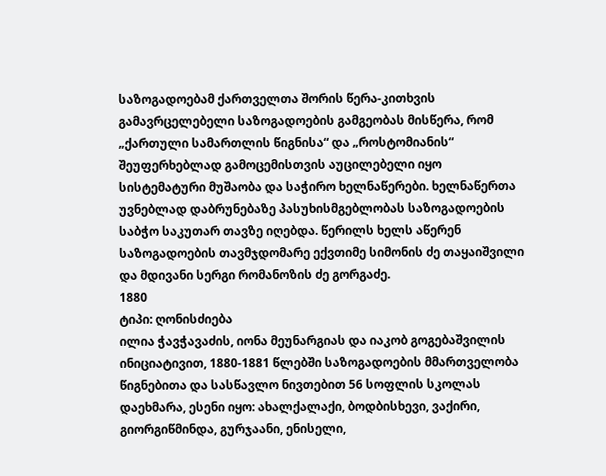საზოგადოებამ ქართველთა შორის წერა-კითხვის გამავრცელებელი საზოგადოების გამგეობას მისწერა, რომ „ქართული სამართლის წიგნისა“ და „როსტომიანის“ შეუფერხებლად გამოცემისთვის აუცილებელი იყო სისტემატური მუშაობა და საჭირო ხელნაწერები. ხელნაწერთა უვნებლად დაბრუნებაზე პასუხისმგებლობას საზოგადოების საბჭო საკუთარ თავზე იღებდა. წერილს ხელს აწერენ საზოგადოების თავმჯდომარე ექვთიმე სიმონის ძე თაყაიშვილი და მდივანი სერგი რომანოზის ძე გორგაძე.
1880
ტიპი: ღონისძიება
ილია ჭავჭავაძის, იონა მეუნარგიას და იაკობ გოგებაშვილის ინიციატივით, 1880-1881 წლებში საზოგადოების მმართველობა წიგნებითა და სასწავლო ნივთებით 56 სოფლის სკოლას დაეხმარა, ესენი იყო: ახალქალაქი, ბოდბისხევი, ვაქირი, გიორგიწმინდა, გურჯაანი, ენისელი,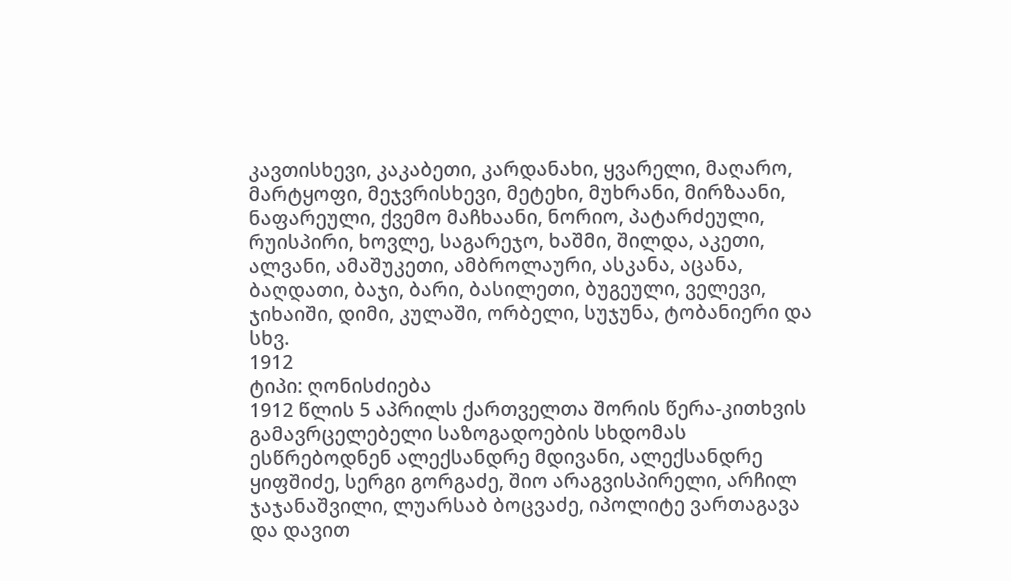კავთისხევი, კაკაბეთი, კარდანახი, ყვარელი, მაღარო, მარტყოფი, მეჯვრისხევი, მეტეხი, მუხრანი, მირზაანი, ნაფარეული, ქვემო მაჩხაანი, ნორიო, პატარძეული, რუისპირი, ხოვლე, საგარეჯო, ხაშმი, შილდა, აკეთი, ალვანი, ამაშუკეთი, ამბროლაური, ასკანა, აცანა, ბაღდათი, ბაჯი, ბარი, ბასილეთი, ბუგეული, ველევი, ჯიხაიში, დიმი, კულაში, ორბელი, სუჯუნა, ტობანიერი და სხვ.
1912
ტიპი: ღონისძიება
1912 წლის 5 აპრილს ქართველთა შორის წერა-კითხვის გამავრცელებელი საზოგადოების სხდომას ესწრებოდნენ ალექსანდრე მდივანი, ალექსანდრე ყიფშიძე, სერგი გორგაძე, შიო არაგვისპირელი, არჩილ ჯაჯანაშვილი, ლუარსაბ ბოცვაძე, იპოლიტე ვართაგავა და დავით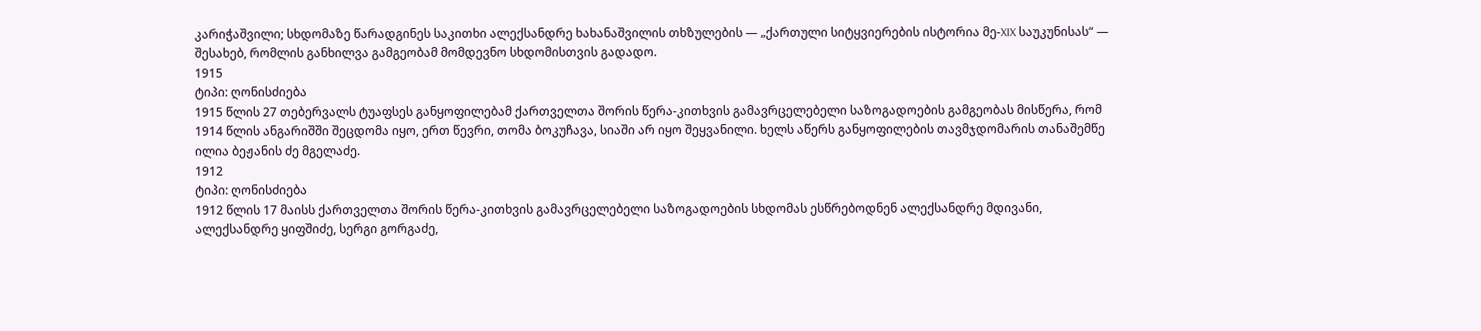კარიჭაშვილი; სხდომაზე წარადგინეს საკითხი ალექსანდრე ხახანაშვილის თხზულების — „ქართული სიტყვიერების ისტორია მე-XIX საუკუნისას“ — შესახებ, რომლის განხილვა გამგეობამ მომდევნო სხდომისთვის გადადო.
1915
ტიპი: ღონისძიება
1915 წლის 27 თებერვალს ტუაფსეს განყოფილებამ ქართველთა შორის წერა-კითხვის გამავრცელებელი საზოგადოების გამგეობას მისწერა, რომ 1914 წლის ანგარიშში შეცდომა იყო, ერთ წევრი, თომა ბოკუჩავა, სიაში არ იყო შეყვანილი. ხელს აწერს განყოფილების თავმჯდომარის თანაშემწე ილია ბეჟანის ძე მგელაძე.
1912
ტიპი: ღონისძიება
1912 წლის 17 მაისს ქართველთა შორის წერა-კითხვის გამავრცელებელი საზოგადოების სხდომას ესწრებოდნენ ალექსანდრე მდივანი, ალექსანდრე ყიფშიძე, სერგი გორგაძე,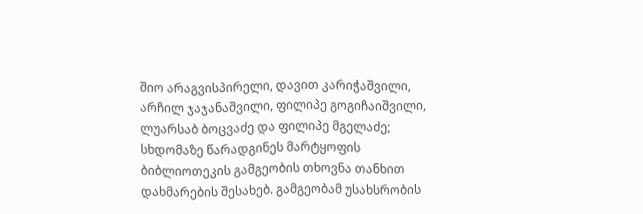შიო არაგვისპირელი, დავით კარიჭაშვილი, არჩილ ჯაჯანაშვილი, ფილიპე გოგიჩაიშვილი, ლუარსაბ ბოცვაძე და ფილიპე მგელაძე; სხდომაზე წარადგინეს მარტყოფის ბიბლიოთეკის გამგეობის თხოვნა თანხით დახმარების შესახებ. გამგეობამ უსახსრობის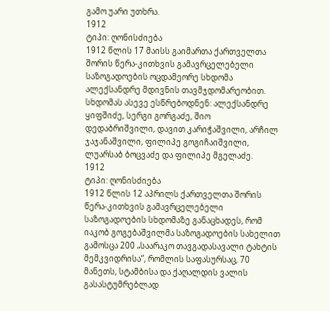გამო უარი უთხრა.
1912
ტიპი: ღონისძიება
1912 წლის 17 მაისს გაიმართა ქართველთა შორის წერა-კითხვის გამავრცელებელი საზოგადოების ოცდამეორე სხდომა ალექსანდრე მდივნის თავმჯდომარეობით. სხდომას ასევე ესწრებოდნენ: ალექსანდრე ყიფშიძე, სერგი გორგაძე, შიო დედაბრიშვილი, დავით კარიჭაშვილი, არჩილ ჯაჯანაშვილი, ფილიპე გოგიჩაიშვილი, ლუარსაბ ბოცვაძე და ფილიპე მგელაძე.
1912
ტიპი: ღონისძიება
1912 წლის 12 აპრილს ქართველთა შორის წერა-კითხვის გამავრცელებელი საზოგადოების სხდომაზე განაცხადეს, რომ იაკობ გოგებაშვილმა საზოგადოების სახელით გამოსცა 200 „საარაკო თავგადასავალი ტახტის მემკვიდრისა“, რომლის საფასურსაც, 70 მანეთს, სტამბისა და ქაღალდის ვალის გასასტუმრებლად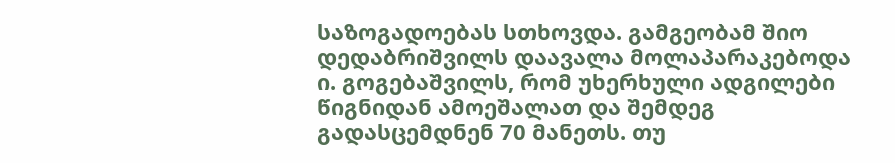საზოგადოებას სთხოვდა. გამგეობამ შიო დედაბრიშვილს დაავალა მოლაპარაკებოდა ი. გოგებაშვილს, რომ უხერხული ადგილები წიგნიდან ამოეშალათ და შემდეგ გადასცემდნენ 70 მანეთს. თუ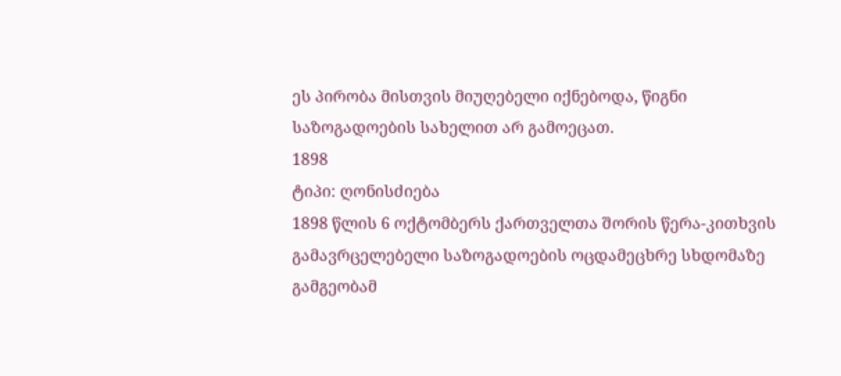ეს პირობა მისთვის მიუღებელი იქნებოდა, წიგნი საზოგადოების სახელით არ გამოეცათ.
1898
ტიპი: ღონისძიება
1898 წლის 6 ოქტომბერს ქართველთა შორის წერა-კითხვის გამავრცელებელი საზოგადოების ოცდამეცხრე სხდომაზე გამგეობამ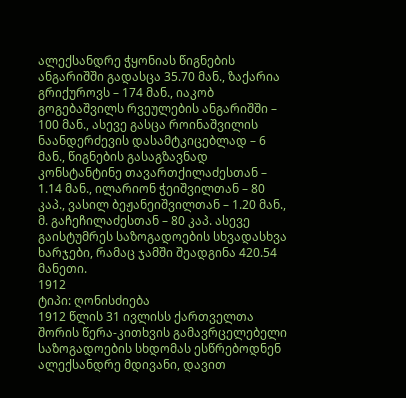ალექსანდრე ჭყონიას წიგნების ანგარიშში გადასცა 35.70 მან., ზაქარია გრიქუროვს – 174 მან., იაკობ გოგებაშვილს რვეულების ანგარიშში – 100 მან., ასევე გასცა როინაშვილის ნაანდერძევის დასამტკიცებლად – 6 მან., წიგნების გასაგზავნად კონსტანტინე თავართქილაძესთან – 1.14 მან., ილარიონ ჭეიშვილთან – 80 კაპ., ვასილ ბეჟანეიშვილთან – 1.20 მან., მ. გაჩეჩილაძესთან – 80 კაპ. ასევე გაისტუმრეს საზოგადოების სხვადასხვა ხარჯები, რამაც ჯამში შეადგინა 420.54 მანეთი.
1912
ტიპი: ღონისძიება
1912 წლის 31 ივლისს ქართველთა შორის წერა-კითხვის გამავრცელებელი საზოგადოების სხდომას ესწრებოდნენ ალექსანდრე მდივანი, დავით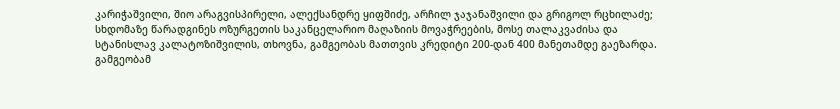კარიჭაშვილი, შიო არაგვისპირელი, ალექსანდრე ყიფშიძე, არჩილ ჯაჯანაშვილი და გრიგოლ რცხილაძე; სხდომაზე წარადგინეს ოზურგეთის საკანცელარიო მაღაზიის მოვაჭრეების, მოსე თალაკვაძისა და სტანისლავ კალატოზიშვილის, თხოვნა, გამგეობას მათთვის კრედიტი 200-დან 400 მანეთამდე გაეზარდა. გამგეობამ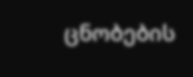ცნობების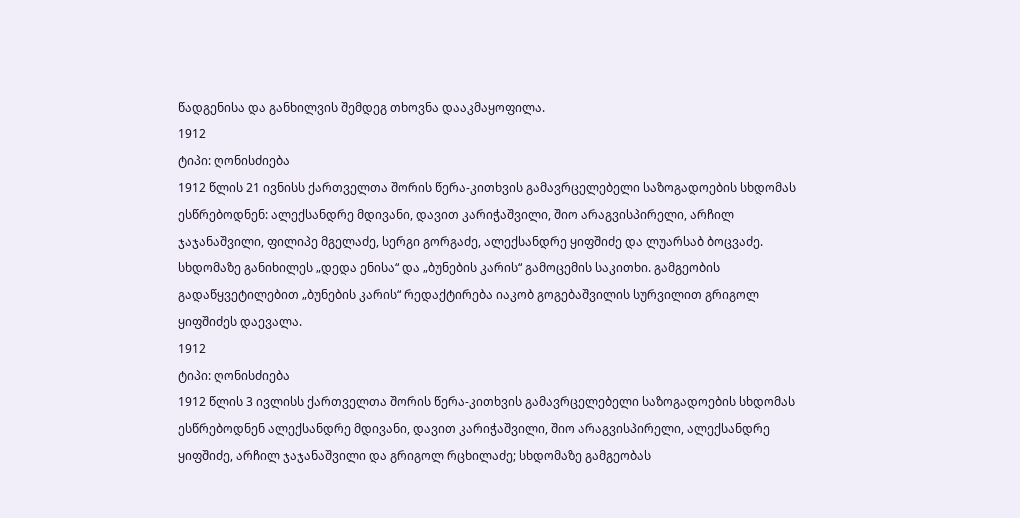წადგენისა და განხილვის შემდეგ თხოვნა დააკმაყოფილა.
1912
ტიპი: ღონისძიება
1912 წლის 21 ივნისს ქართველთა შორის წერა-კითხვის გამავრცელებელი საზოგადოების სხდომას ესწრებოდნენ: ალექსანდრე მდივანი, დავით კარიჭაშვილი, შიო არაგვისპირელი, არჩილ ჯაჯანაშვილი, ფილიპე მგელაძე, სერგი გორგაძე, ალექსანდრე ყიფშიძე და ლუარსაბ ბოცვაძე. სხდომაზე განიხილეს „დედა ენისა“ და „ბუნების კარის“ გამოცემის საკითხი. გამგეობის გადაწყვეტილებით „ბუნების კარის“ რედაქტირება იაკობ გოგებაშვილის სურვილით გრიგოლ ყიფშიძეს დაევალა.
1912
ტიპი: ღონისძიება
1912 წლის 3 ივლისს ქართველთა შორის წერა-კითხვის გამავრცელებელი საზოგადოების სხდომას ესწრებოდნენ ალექსანდრე მდივანი, დავით კარიჭაშვილი, შიო არაგვისპირელი, ალექსანდრე ყიფშიძე, არჩილ ჯაჯანაშვილი და გრიგოლ რცხილაძე; სხდომაზე გამგეობას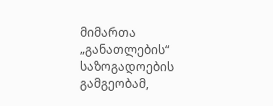მიმართა „განათლების“ საზოგადოების გამგეობამ,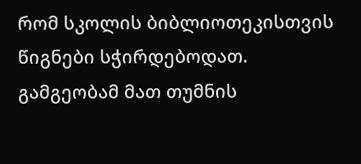რომ სკოლის ბიბლიოთეკისთვის წიგნები სჭირდებოდათ. გამგეობამ მათ თუმნის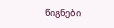წიგნები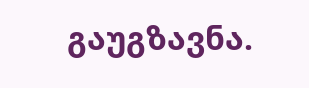გაუგზავნა.